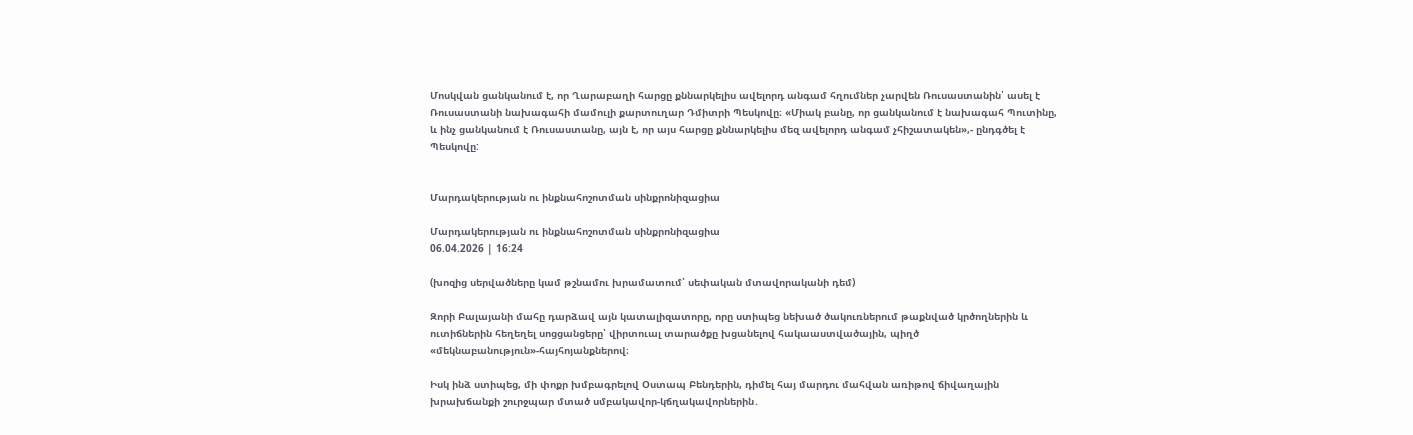Մոսկվան ցանկանում է, որ Ղարաբաղի հարցը քննարկելիս ավելորդ անգամ հղումներ չարվեն Ռուսաստանին՝ ասել է Ռուսաստանի նախագահի մամուլի քարտուղար Դմիտրի Պեսկովը։ «Միակ բանը, որ ցանկանում է նախագահ Պուտինը, և ինչ ցանկանում է Ռուսաստանը, այն է, որ այս հարցը քննարկելիս մեզ ավելորդ անգամ չհիշատակեն»,- ընդգծել է Պեսկովը:


Մարդակերության ու ինքնահոշոտման սինքրոնիզացիա

Մարդակերության ու ինքնահոշոտման սինքրոնիզացիա
06.04.2026 | 16:24

(խոզից սերվածները կամ թշնամու խրամատում՝ սեփական մտավորականի դեմ)

Զորի Բալայանի մահը դարձավ այն կատալիզատորը, որը ստիպեց նեխած ծակուռներում թաքնված կրծողներին և ուտիճներին հեղեղել սոցցանցերը՝ վիրտուալ տարածքը խցանելով հակաաստվածային, պիղծ «մեկնաբանություն»-հայհոյանքներով։

Իսկ ինձ ստիպեց, մի փոքր խմբագրելով Օստապ Բենդերին, դիմել հայ մարդու մահվան առիթով ճիվաղային խրախճանքի շուրջպար մտած սմբակավոր-կճղակավորներին․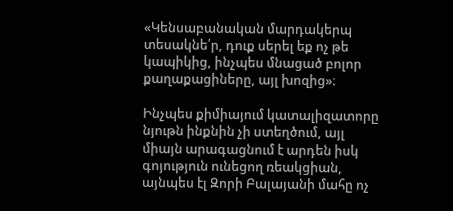«Կենսաբանական մարդակերպ տեսակնե՛ր, դուք սերել եք ոչ թե կապիկից, ինչպես մնացած բոլոր քաղաքացիները, այլ խոզից»։

Ինչպես քիմիայում կատալիզատորը նյութն ինքնին չի ստեղծում, այլ միայն արագացնում է արդեն իսկ գոյություն ունեցող ռեակցիան, այնպես էլ Զորի Բալայանի մահը ոչ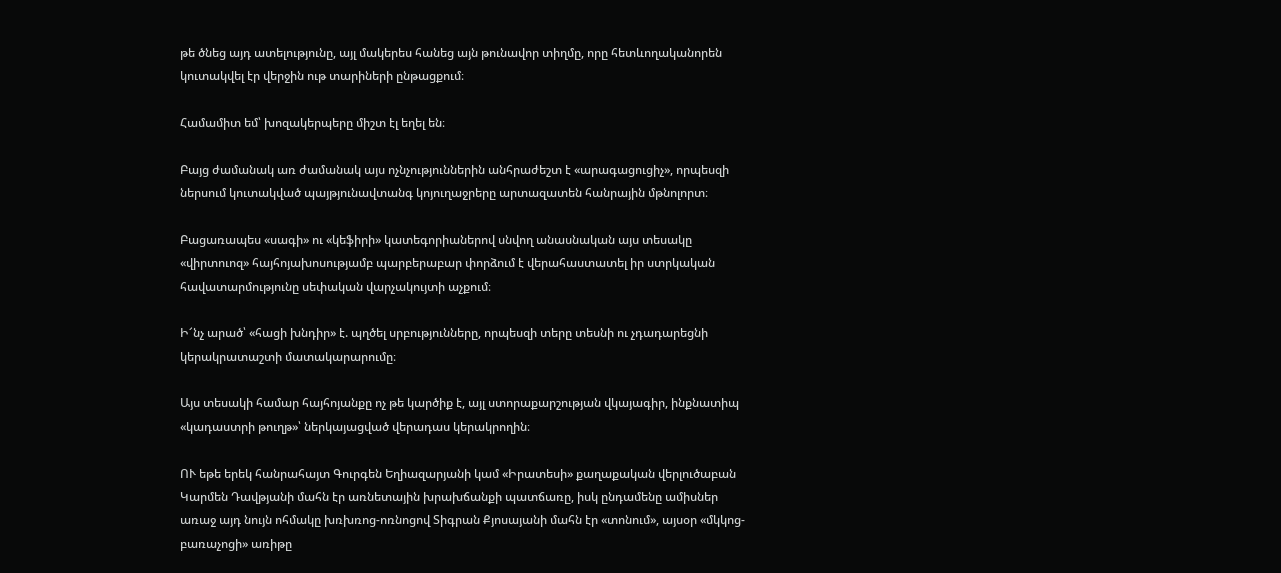թե ծնեց այդ ատելությունը, այլ մակերես հանեց այն թունավոր տիղմը, որը հետևողականորեն կուտակվել էր վերջին ութ տարիների ընթացքում։

Համամիտ եմ՝ խոզակերպերը միշտ էլ եղել են։

Բայց ժամանակ առ ժամանակ այս ոչնչություններին անհրաժեշտ է «արագացուցիչ», որպեսզի ներսում կուտակված պայթյունավտանգ կոյուղաջրերը արտազատեն հանրային մթնոլորտ։

Բացառապես «սագի» ու «կեֆիրի» կատեգորիաներով սնվող անասնական այս տեսակը «վիրտուոզ» հայհոյախոսությամբ պարբերաբար փորձում է վերահաստատել իր ստրկական հավատարմությունը սեփական վարչակույտի աչքում։

Ի՜նչ արած՝ «հացի խնդիր» է. պղծել սրբությունները, որպեսզի տերը տեսնի ու չդադարեցնի կերակրատաշտի մատակարարումը։

Այս տեսակի համար հայհոյանքը ոչ թե կարծիք է, այլ ստորաքարշության վկայագիր, ինքնատիպ «կադաստրի թուղթ»՝ ներկայացված վերադաս կերակրողին։

ՈՒ եթե երեկ հանրահայտ Գուրգեն Եղիազարյանի կամ «Իրատեսի» քաղաքական վերլուծաբան Կարմեն Դավթյանի մահն էր առնետային խրախճանքի պատճառը, իսկ ընդամենը ամիսներ առաջ այդ նույն ոհմակը խռխռոց-ոռնոցով Տիգրան Քյոսայանի մահն էր «տոնում», այսօր «մկկոց-բառաչոցի» առիթը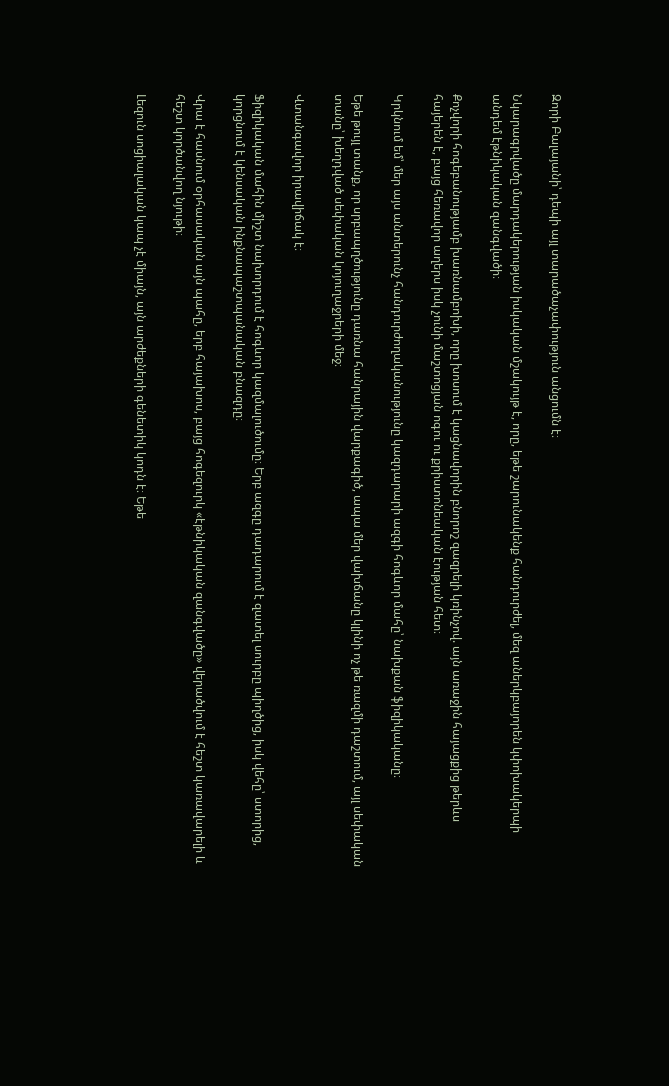Զորի Բալայանի՝ դեպի այլ տարածաչափություն անցումն է։

Նկարագրվածը մարդակերության իսկական մշակույթ է, որը, եթե շարունակենք հանդուրժել, մեզ աներկբայորեն կփոխակերպի անդեմ էթնիկական զանգվածի։

Քոչվորի հոգեբանությամբ խառնամբոխի, որը խոսում է կացնավորին բնորոշ զազրելի կռինչով. այն առաջին հայացքից թերևս հայերեն է, բայց հեռավոր աղերս իսկ չունի մաշտոցյան ոգու ու քրիստոնեական էության հետ։

Կրկնում եմ՝ մեր այս անտերունչ հանդուրժողականությունը կազդարարի ազգի հոգևոր մահը՝ նախքան ֆիզիկականը։

Եթե թույլ տանք, որ սրբապղծությունը դառնա հանրային վարքագիծ, ապա մեր վախճանը կլինի ոչ թե ռազմի դաշտում, այլ սեփական տանը՝ խեղդված սեփական կոյուղաջրերի մեջ։

Վտանգավոր իրավիճակ է։

Ֆիզիկական մահին միշտ նախորդում է հոգևոր կազմալուծումը։ Երբ ազգը դադարում է զատել սուրբը պիղծից, իսկ վեհը՝ ստորից, կորցնում է կենսական ինքնապաշտպանական բնազդը։

Վրա է հասնում օրհասական այն պահը, երբ հայախոս, բայց հոգեզուրկ «էթնիկական զանգվածը» վերածվում է հեշտ կառավարելի և հեշտ կործանվող նյութի։

Լեզուն սոցիալական կապ չէ միայն, այն արժեքների գենետիկ կոդն է։ Եթե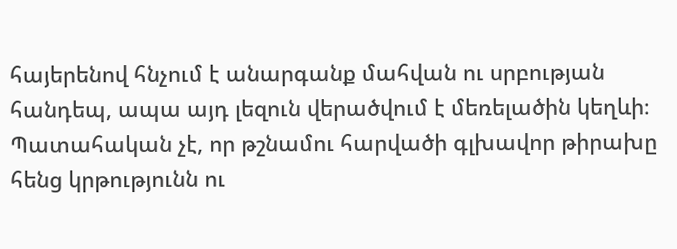հայերենով հնչում է անարգանք մահվան ու սրբության հանդեպ, ապա այդ լեզուն վերածվում է մեռելածին կեղևի։ Պատահական չէ, որ թշնամու հարվածի գլխավոր թիրախը հենց կրթությունն ու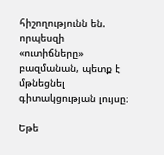հիշողությունն են. որպեսզի «ուտիճները» բազմանան, պետք է մթնեցնել գիտակցության լույսը։

Եթե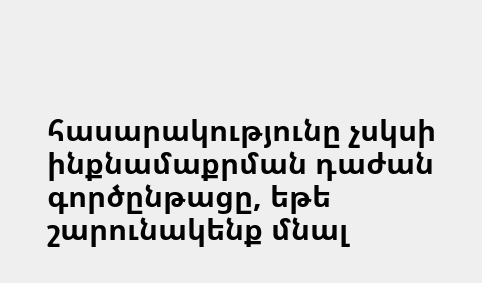հասարակությունը չսկսի ինքնամաքրման դաժան գործընթացը, եթե շարունակենք մնալ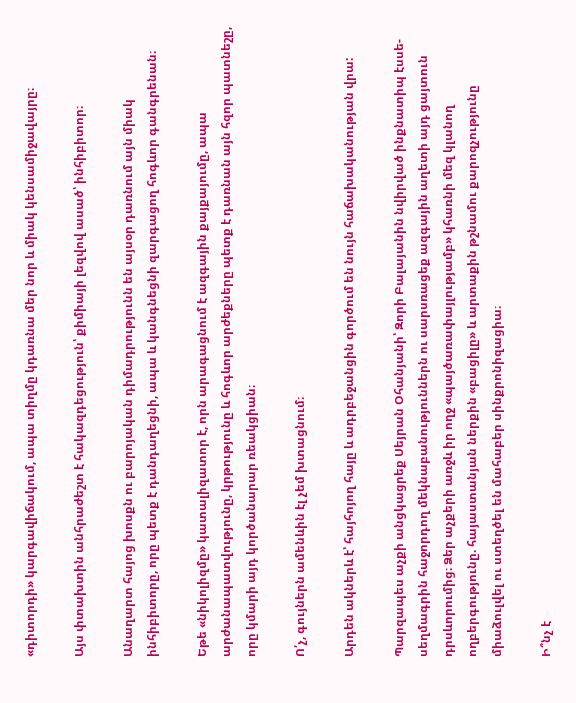«դիտորդի» կարգավիճակում, ապա տիղմը կդառնա մեր նոր և միակ կենսամիջավայրը։

Այս փտախտին անհրաժեշտ է հակազդեցություն՝ քիմիայի լեզվով ասած՝ ինհիբիտոր։

Անաղարտ հայոց խոսքն ու բարոյական դիմադրությունն են այսօր դառնում այն միակ ինհիբիտորը, որը պետք է դանդաղեցնի, ապա և կանգնեցնի զարգացող հոգևոր գանգրենան։

Եթե «նիկոլիզմը» կատալիզատոր է, որն արագացնում է ազգային քայքայումը, ապա արժանապատվությունը, կրթությունը և հոգևոր արժեքները պետք է դառնան այն հզոր պատնեշը, որը կմարի այդ կործանարար ռեակցիան։

Ո՛չ, գույներն ամենևին էլ չեմ խտացնում։

Արդեն ակներև է՝ հայհոյող հայը և ադրբեջանցին գործում են նույն հաճախականության վրա:

Պարզապես աչքի անցկացրեք Սեյրան Օհանյանի՝ Զորի Բալայանին նվիրված ինքնատիպ էսսե-սեղմագրին հաջորդող մեկնաբանություններն ու սարսռացեք ազգային աղետի այդ ցայտուն դրսևորումից։ Ձեր աչքերի առջև իր ողջ «պայծառափայլությամբ» կհառնի մեզ կլանող ողբերգությունը. հայաստանյան ներքին «բացիլը» և արտաքին թշնամու քարոզչությունը միաձուլվել ու ստեղծել են մահաբեր սինքրոնիզացիա։

Ի՞նչ է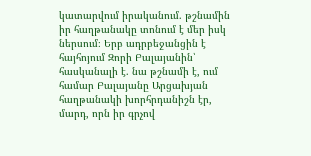կատարվում իրականում. թշնամին իր հաղթանակը տոնում է մեր իսկ ներսում։ Երբ ադրբեջանցին է հայհոյում Զորի Բալայանին՝ հասկանալի է. նա թշնամի է, ում համար Բալայանը Արցախյան հաղթանակի խորհրդանիշն էր, մարդ, որն իր գրչով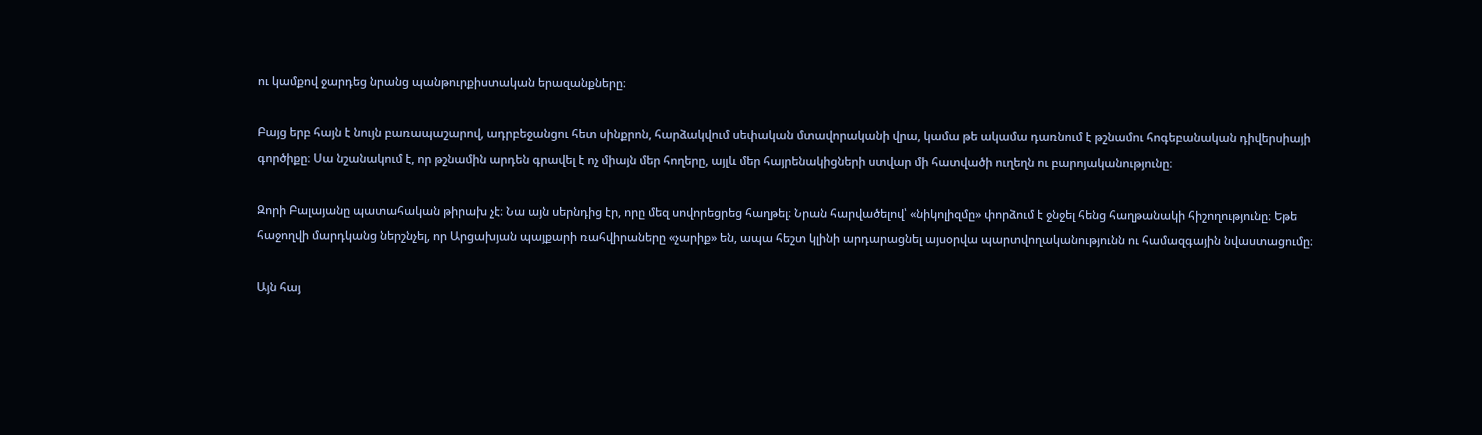ու կամքով ջարդեց նրանց պանթուրքիստական երազանքները։

Բայց երբ հայն է նույն բառապաշարով, ադրբեջանցու հետ սինքրոն, հարձակվում սեփական մտավորականի վրա, կամա թե ակամա դառնում է թշնամու հոգեբանական դիվերսիայի գործիքը։ Սա նշանակում է, որ թշնամին արդեն գրավել է ոչ միայն մեր հողերը, այլև մեր հայրենակիցների ստվար մի հատվածի ուղեղն ու բարոյականությունը։

Զորի Բալայանը պատահական թիրախ չէ։ Նա այն սերնդից էր, որը մեզ սովորեցրեց հաղթել։ Նրան հարվածելով՝ «նիկոլիզմը» փորձում է ջնջել հենց հաղթանակի հիշողությունը։ Եթե հաջողվի մարդկանց ներշնչել, որ Արցախյան պայքարի ռահվիրաները «չարիք» են, ապա հեշտ կլինի արդարացնել այսօրվա պարտվողականությունն ու համազգային նվաստացումը։

Այն հայ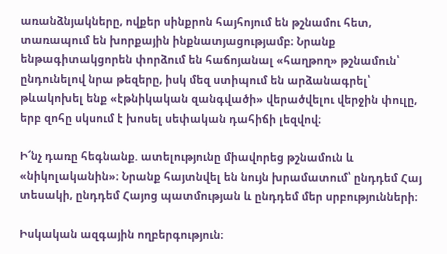առանձնյակները, ովքեր սինքրոն հայհոյում են թշնամու հետ, տառապում են խորքային ինքնատյացությամբ։ Նրանք ենթագիտակցորեն փորձում են հաճոյանալ «հաղթող» թշնամուն՝ ընդունելով նրա թեզերը, իսկ մեզ ստիպում են արձանագրել՝ թևակոխել ենք «էթնիկական զանգվածի» վերածվելու վերջին փուլը, երբ զոհը սկսում է խոսել սեփական դահիճի լեզվով։

Ի՜նչ դառը հեգնանք. ատելությունը միավորեց թշնամուն և «նիկոլականին»։ Նրանք հայտնվել են նույն խրամատում՝ ընդդեմ Հայ տեսակի, ընդդեմ Հայոց պատմության և ընդդեմ մեր սրբությունների։

Իսկական ազգային ողբերգություն։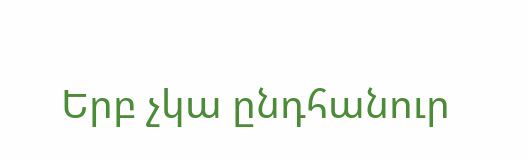Երբ չկա ընդհանուր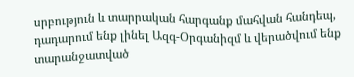սրբություն և տարրական հարգանք մահվան հանդեպ, դադարում ենք լինել Ազգ-Օրգանիզմ և վերածվում ենք տարանջատված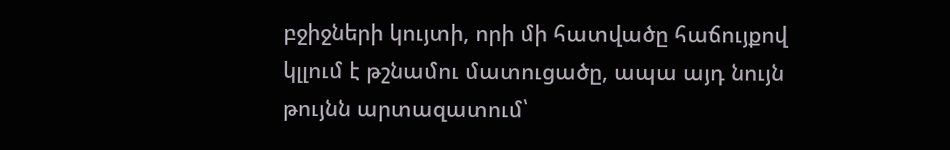բջիջների կույտի, որի մի հատվածը հաճույքով կլլում է թշնամու մատուցածը, ապա այդ նույն թույնն արտազատում՝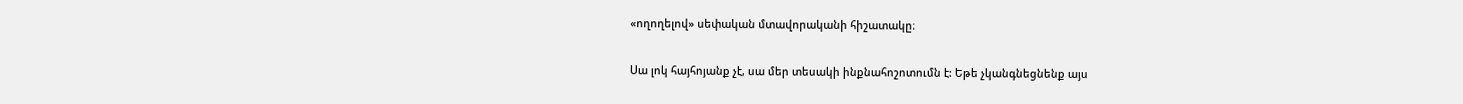«ողողելով» սեփական մտավորականի հիշատակը։

Սա լոկ հայհոյանք չէ, սա մեր տեսակի ինքնահոշոտումն է: Եթե չկանգնեցնենք այս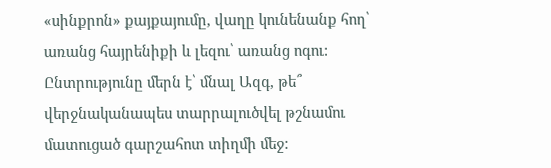«սինքրոն» քայքայումը, վաղը կունենանք հող՝ առանց հայրենիքի և լեզու՝ առանց ոգու: Ընտրությունը մերն է՝ մնալ Ազգ, թե՞ վերջնականապես տարրալուծվել թշնամու մատուցած գարշահոտ տիղմի մեջ: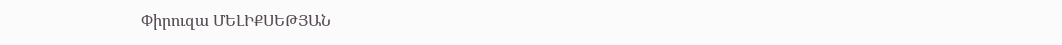Փիրուզա ՄԵԼԻՔՍԵԹՅԱՆ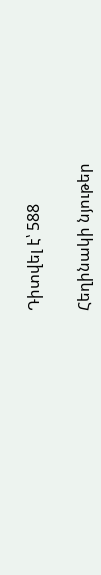Դիտվել է՝ 588

Հեղինակի նյութեր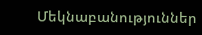Մեկնաբանություններ